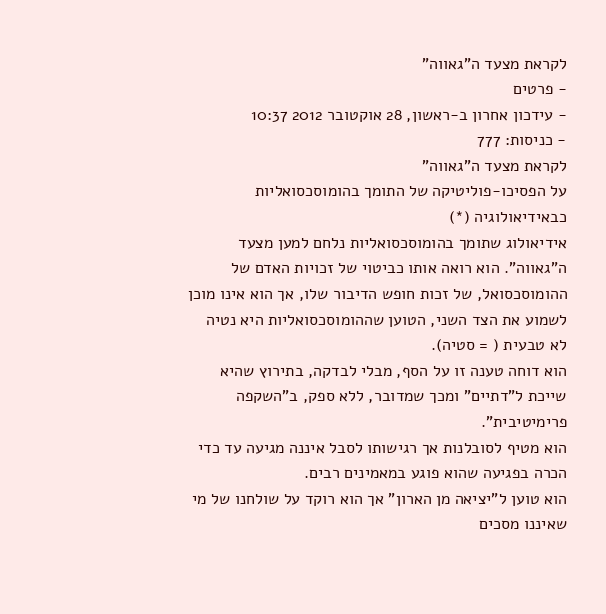לקראת מצעד ה"גאווה"
- פרטים
- עידכון אחרון ב-ראשון, 28 אוקטובר 2012 10:37
- כניסות: 777
לקראת מצעד ה"גאווה"
על הפסיכו-פוליטיקה של התומך בהומוסכסואליות כבאידיאולוגיה (*)
אידיאולוג שתומך בהומוסכסואליות נלחם למען מצעד ה"גאווה". הוא רואה אותו כביטוי של זכויות האדם של ההומוסכסואל, של זכות חופש הדיבור שלו, אך הוא אינו מוכן לשמוע את הצד השני, הטוען שההומוסכסואליות היא נטיה לא טבעית ( = סטיה).
הוא דוחה טענה זו על הסף, מבלי לבדקה, בתירוץ שהיא שייכת ל"דתיים" ומכך שמדובר, ללא ספק, ב"השקפה פרימיטיבית".
הוא מטיף לסובלנות אך רגישותו לסבל איננה מגיעה עד כדי הכרה בפגיעה שהוא פוגע במאמינים רבים.
הוא טוען ל"יציאה מן הארון" אך הוא רוקד על שולחנו של מי שאיננו מסכים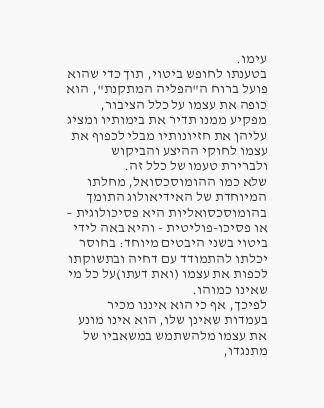עימו.
בטענתו לחופש ביטוי, תוך כדי שהוא פועל ברוח ה"הפליה המתקנת", הוא כופה את עצמו על כלל הציבור, מפקיע ממנו תדיר את בימותיו ומציג עליהן את חזיונותיו מבלי לכפוף את עצמו לחוקי ההיצע והביקוש ולברירת טעמו של כלל זה.
שלא כמו ההומוסכסואל, מחלתו המיוחדת של האידיאולוג התומך בהומוסכסואליות היא פסיכולוגית – או פסיכו-פוליטית - והיא באה לידי ביטוי בשני היבטים מיוחד: בחוסר יכלתו להתמודד עם דחיה ובתשוקתו לכפות את עצמו (ואת דעתו)על כל מי שאינו כמוהו.
לפיכך, אף כי הוא איננו מכיר בעמדות שאינן שלו, הוא אינו מונע את עצמו מלהשתמש במשאביו של מתנגדו,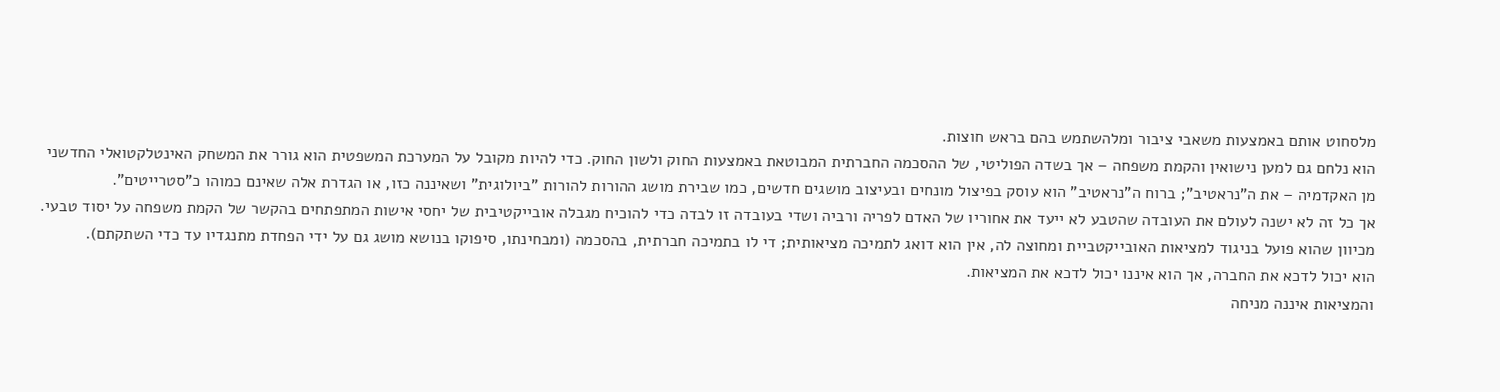מלסחוט אותם באמצעות משאבי ציבור ומלהשתמש בהם בראש חוצות.
הוא נלחם גם למען נישואין והקמת משפחה – אך בשדה הפוליטי, של ההסכמה החברתית המבוטאת באמצעות החוק ולשון החוק. כדי להיות מקובל על המערכת המשפטית הוא גורר את המשחק האינטלקטואלי החדשני מן האקדמיה – את ה"נראטיב"; ברוח ה"נראטיב" הוא עוסק בפיצול מונחים ובעיצוב מושגים חדשים, כמו שבירת מושג ההורות להורות "ביולוגית" ושאיננה כזו, או הגדרת אלה שאינם כמוהו כ"סטרייטים".
אך כל זה לא ישנה לעולם את העובדה שהטבע לא ייעד את אחוריו של האדם לפריה ורביה ושדי בעובדה זו לבדה כדי להוכיח מגבלה אובייקטיבית של יחסי אישות המתפתחים בהקשר של הקמת משפחה על יסוד טבעי.
מכיוון שהוא פועל בניגוד למציאות האובייקטביית ומחוצה לה, אין הוא דואג לתמיכה מציאותית; די לו בתמיכה חברתית, בהסכמה (ומבחינתו, סיפוקו בנושא מושג גם על ידי הפחדת מתנגדיו עד כדי השתקתם).
הוא יכול לדכא את החברה, אך הוא איננו יכול לדכא את המציאות.
והמציאות איננה מניחה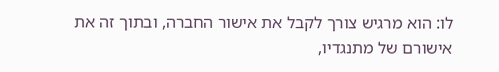לו: הוא מרגיש צורך לקבל את אישור החברה, ובתוך זה את אישורם של מתנגדיו,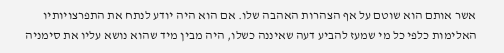אשר אותם הוא שוטם על אף הצהרות האהבה שלו. אם הוא היה יודע לנתח את התפרצויותיו האלימות כלפי כל מי שמעז להביע דעה שאיננה כשלו, היה מבין מיד שהוא נושא עליו את סימניה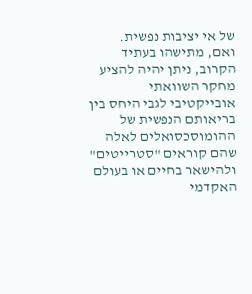של אי יציבות נפשית.
ואם, מתישהו בעתיד הקרוב, ניתן יהיה להציע מחקר השוואתי אובייקטיבי לגבי היחס בין בריאותם הנפשית של ההומוסכסואלים לאלה שהם קוראים "סטרייטים" ולהישאר בחיים או בעולם האקדמי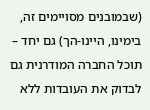(שבמובנים מסויימים זה, בימינו, היינו-הך) גם יחד – תוכל החברה המודרנית גם לבדוק את העובדות ללא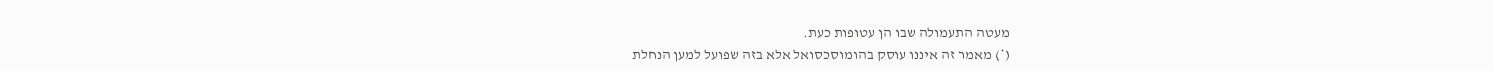מעטה התעמולה שבו הן עטופות כעת.
(*) מאמר זה איננו עוסק בהומוסכסואל אלא בזה שפועל למען הנחלת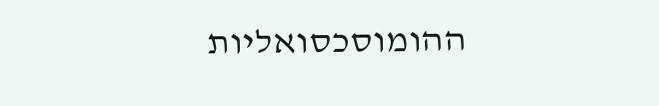ההומוסכסואליות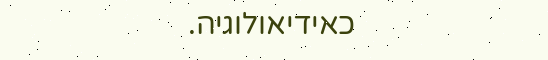כאידיאולוגיה.